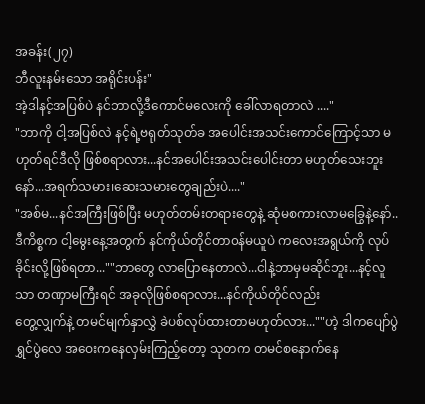အခန်း(၂၇)
ဘီလူးနမ်းသော အရိုင်းပန်း"
အဲ့ဒါနင့်အပြစ်ပဲ နင်ဘာလို့ဒီကောင်မလေးကို ခေါ်လာရတာလဲ ...."
"ဘာကို ငါ့အပြစ်လဲ နင့်ရဲ့ဗရုတ်သုတ်ခ အပေါင်းအသင်းကောင်ကြောင့်သာ မဟုတ်ရင်ဒီလို ဖြစ်စရာလား...နင်အပေါင်းအသင်းပေါင်းတာ မဟုတ်သေးဘူးနော်...အရက်သမား၊ဆေးသမားတွေချည်းပဲ...."
"အစ်မ...နင်အကြီးဖြစ်ပြီး မဟုတ်တမ်းတရားတွေနဲ့ ဆုံမစကားလာမခြွေနဲ့နော်..
ဒီကိစ္စက ငါ့မွေးနေ့အတွက် နင်ကိုယ်တိုင်တာ၀န်မယူပဲ ကလေးအရွယ်ကို လုပ်ခိုင်းလို့ဖြစ်ရတာ...""ဘာတွေ လာပြောနေတာလဲ...ငါနဲ့ဘာမှမဆိုင်ဘူး...နင့်လူသာ တဏှာမကြီးရင် အခုလိုဖြစ်စရာလား...နင်ကိုယ်တိုင်လည်း
တွေ့လျှက်နဲ့ တမင်မျက်နှာလွှဲ ခဲပစ်လုပ်ထားတာမဟုတ်လား...""ဟဲ့ ဒါကပျော်ပွဲရွှင်ပွဲလေ အဝေးကနေလှမ်းကြည့်တော့ သုတက တမင်စနောက်နေ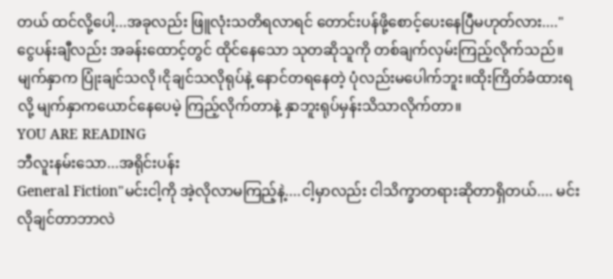တယ် ထင်လို့ပေါ့...အခုလည်း ဖြူလုံးသတိရလာရင် တောင်းပန်ဖို့စောင့်ပေးနေပြီမဟုတ်လား...."
ငွေပန်းချီလည်း အခန်းထောင့်တွင် ထိုင်နေသော သုတဆိုသူကို တစ်ချက်လှမ်းကြည့်လိုက်သည်။
မျက်နှာက ပြုံးချင်သလို၊ငိုချင်သလိုရုပ်နဲ့ နောင်တရနေတဲ့ ပုံလည်းမပေါက်ဘူး။ထိုးကြိတ်ခံထားရလို့ မျက်နှာကယောင်နေပေမဲ့ ကြည့်လိုက်တာနဲ့ နှာဘူးရုပ်မှန်းသိသာလိုက်တာ။
YOU ARE READING
ဘီလူးနမ်းသော...အရိုင်းပန်း
General Fiction"မင်းငါ့ကို အဲ့လိုလာမကြည့်နဲ့....ငါ့မှာလည်း ငါသိက္ခာတရားဆိုတာရှိတယ်.... မင်းလိုချင်တာဘာလဲ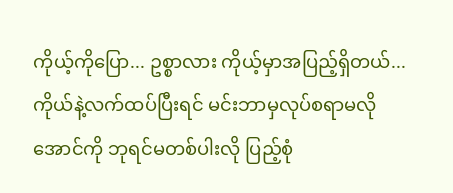ကိုယ့်ကိုပြော... ဥစ္စာလား ကိုယ့်မှာအပြည့်ရှိတယ်...ကိုယ်နဲ့လက်ထပ်ပြီးရင် မင်းဘာမှလုပ်စရာမလိုအောင်ကို ဘုရင်မတစ်ပါးလို ပြည့်စုံ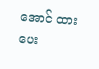အောင် ထားပေး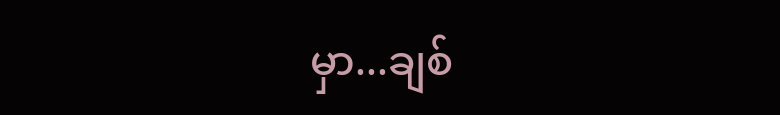မှာ...ချစ်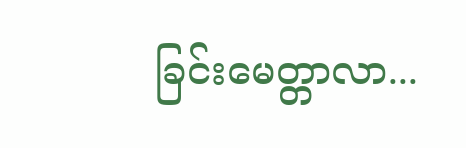ခြင်းမေတ္တာလာ...